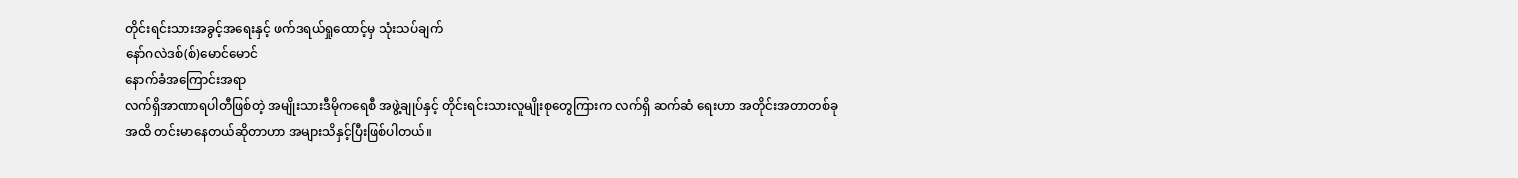တိုင်းရင်းသားအခွင့်အရေးနှင့် ဖက်ဒရယ်ရှုထောင့်မှ သုံးသပ်ချက်
နော်ဂလဲဒစ်(စ်)မောင်မောင်
နောက်ခံအကြောင်းအရာ
လက်ရှိအာဏာရပါတီဖြစ်တဲ့ အမျိုးသားဒီမိုကရေစီ အဖွဲ့ချုပ်နှင့် တိုင်းရင်းသားလူမျိုးစုတွေကြားက လက်ရှိ ဆက်ဆံ ရေးဟာ အတိုင်းအတာတစ်ခုအထိ တင်းမာနေတယ်ဆိုတာဟာ အများသိနှင့်ပြီးဖြစ်ပါတယ်။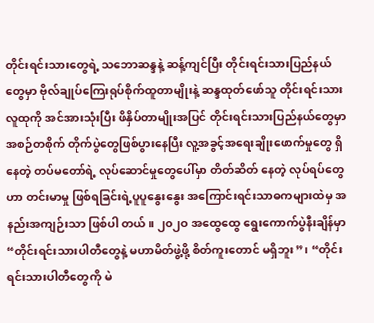တိုင်းရင်းသားတွေရဲ့ သဘောဆန္ဒနဲ့ ဆန့်ကျင်ပြီး တိုင်းရင်းသားပြည်နယ်တွေမှာ ဗိုလ်ချုပ်ကြေးရုပ်စိုက်ထူတာမျိုးနဲ့ ဆန္ဒထုတ်ဖော်သူ တိုင်းရင်းသားလူထုကို အင်အားသုံးပြီး ဖိနှိပ်တာမျိုးအပြင် တိုင်းရင်းသားပြည်နယ်တွေမှာ အစဉ်တစိုက် တိုက်ပွဲတွေဖြစ်ပွားနေပြီး လူ့အခွင့်အရေးချိုးဖောက်မှုတွေ ရှိနေတဲ့ တပ်မတော်ရဲ့ လုပ်ဆောင်မှုတွေပေါ်မှာ တိတ်ဆိတ် နေတဲ့ လုပ်ရပ်တွေဟာ တင်းမာမှု ဖြစ်ရခြင်းရဲ့ပူပူနွေးနွေး အကြောင်းရင်းသာဓကများထဲမှ အနည်းအကျဉ်းသာ ဖြစ်ပါ တယ်။ ၂၀၂ဝ အထွေထွေ ရွေးကောက်ပွဲနီးချိန်မှာ “တိုင်းရင်းသားပါတီတွေနဲ့ မဟာမိတ်ဖွဲ့ဖို့ စိတ်ကူးတောင် မရှိဘူး”၊ “တိုင်းရင်းသားပါတီတွေကို မဲ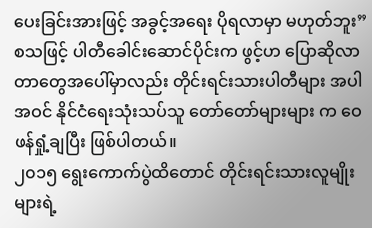ပေးခြင်းအားဖြင့် အခွင့်အရေး ပိုရလာမှာ မဟုတ်ဘူး” စသဖြင့် ပါတီခေါင်းဆောင်ပိုင်းက ဖွင့်ဟ ပြောဆိုလာတာတွေအပေါ်မှာလည်း တိုင်းရင်းသားပါတီများ အပါအဝင် နိုင်ငံရေးသုံးသပ်သူ တော်တော်များများ က ဝေဖန်ရှုံ့ချပြီး ဖြစ်ပါတယ်။
၂၀၁၅ ရွေးကောက်ပွဲထိတောင် တိုင်းရင်းသားလူမျိုးများရဲ့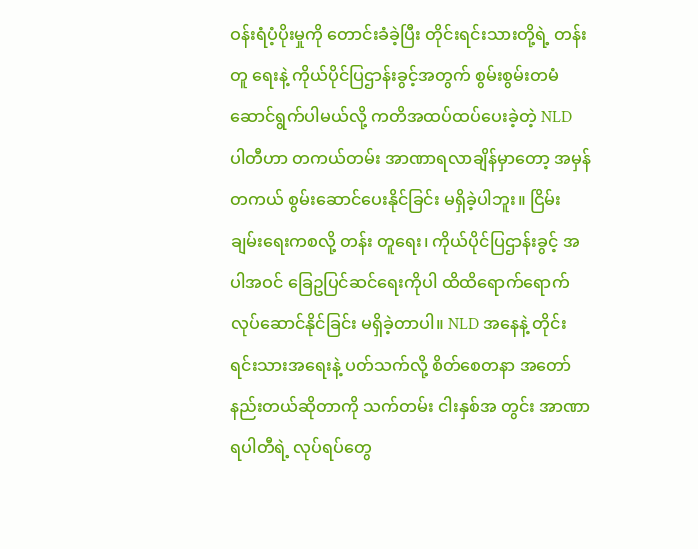ဝန်းရံပံ့ပိုးမှုကို တောင်းခံခဲ့ပြီး တိုင်းရင်းသားတို့ရဲ့ တန်းတူ ရေးနဲ့ ကိုယ်ပိုင်ပြဌာန်းခွင့်အတွက် စွမ်းစွမ်းတမံ ဆောင်ရွက်ပါမယ်လို့ ကတိအထပ်ထပ်ပေးခဲ့တဲ့ NLD ပါတီဟာ တကယ်တမ်း အာဏာရလာချိန်မှာတော့ အမှန်တကယ် စွမ်းဆောင်ပေးနိုင်ခြင်း မရှိခဲ့ပါဘူး။ ငြိမ်းချမ်းရေးကစလို့ တန်း တူရေး၊ ကိုယ်ပိုင်ပြဌာန်းခွင့် အပါအဝင် ခြေဥပြင်ဆင်ရေးကိုပါ ထိထိရောက်ရောက် လုပ်ဆောင်နိုင်ခြင်း မရှိခဲ့တာပါ။ NLD အနေနဲ့ တိုင်းရင်းသားအရေးနဲ့ ပတ်သက်လို့ စိတ်စေတနာ အတော်နည်းတယ်ဆိုတာကို သက်တမ်း ငါးနှစ်အ တွင်း အာဏာရပါတီရဲ့ လုပ်ရပ်တွေ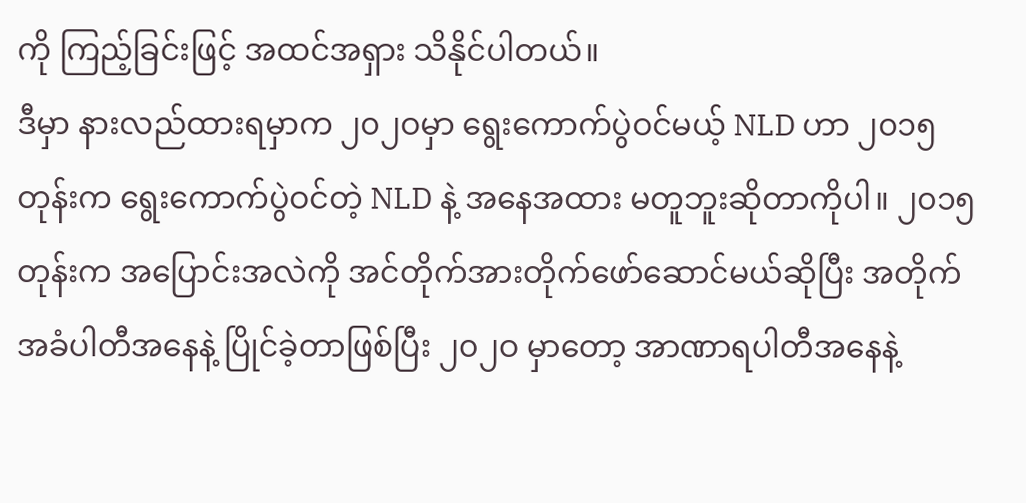ကို ကြည့်ခြင်းဖြင့် အထင်အရှား သိနိုင်ပါတယ်။
ဒီမှာ နားလည်ထားရမှာက ၂၀၂ဝမှာ ရွေးကောက်ပွဲဝင်မယ့် NLD ဟာ ၂၀၁၅ တုန်းက ရွေးကောက်ပွဲဝင်တဲ့ NLD နဲ့ အနေအထား မတူဘူးဆိုတာကိုပါ။ ၂၀၁၅ တုန်းက အပြောင်းအလဲကို အင်တိုက်အားတိုက်ဖော်ဆောင်မယ်ဆိုပြီး အတိုက်အခံပါတီအနေနဲ့ ပြိုင်ခဲ့တာဖြစ်ပြီး ၂၀၂ဝ မှာတော့ အာဏာရပါတီအနေနဲ့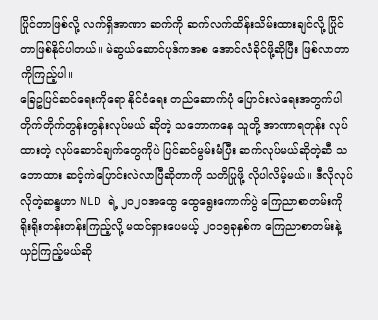ပြိုင်တာဖြစ်လို့ လက်ရှိအာဏာ ဆက်ကို ဆက်လက်ထိန်းသိမ်းထားချင်လို့ ပြိုင်တာဖြစ်နိုင်ပါတယ်။ မဲဆွယ်ဆောင်ပုဒ်ကအစ အောင်လံခိုင်ဖို့ဆိုပြီး ဖြစ်လာတာကိုကြည့်ပါ။
ခြေဥပြင်ဆင်ရေးကိုရော နိုင်ငံရေး တည်ဆောက်ပုံ ပြောင်းလဲရေးအတွက်ပါ တိုက်တိုက်တွန်းတွန်းလုပ်မယ် ဆိုတဲ့ သဘောကနေ သူတို့ အာဏာရတုန်း လုပ်ထားတဲ့ လုပ်ဆောင်ချက်တွေကိုပဲ ပြင်ဆင်မွမ်းမံပြီး ဆက်လုပ်မယ်ဆိုတဲ့ဆီ သဘောထား ဆင့်ကဲပြောင်းလဲလာပြီဆိုတာကို သတိပြုဖို့ လိုပါလိမ့်မယ်။ ဒီလိုလုပ်လိုတဲ့ဆန္ဒဟာ NLD ရဲ့ ၂၀၂ဝအထွေ ထွေရွေးကောက်ပွဲ ကြေညာစာတမ်းကို ရိုးရိုးတန်းတန်းကြည့်လို့ မထင်ရှားပေမယ့် ၂၀၁၅ခုနှစ်က ကြေညာစာတမ်းနဲ့ ယှဉ်ကြည့်မယ်ဆို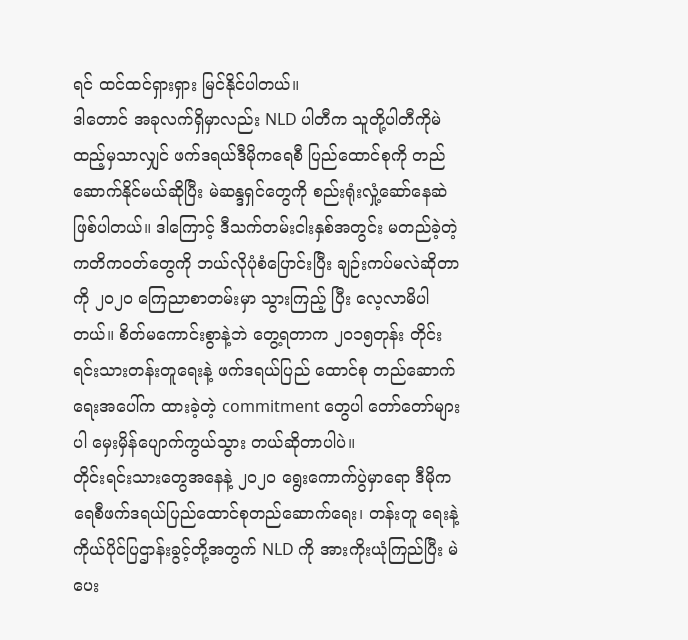ရင် ထင်ထင်ရှားရှား မြင်နိုင်ပါတယ်။
ဒါတောင် အခုလက်ရှိမှာလည်း NLD ပါတီက သူတို့ပါတီကိုမဲထည့်မှသာလျှင် ဖက်ဒရယ်ဒီမိုကရေစီ ပြည်ထောင်စုကို တည်ဆောက်နိုင်မယ်ဆိုပြီး မဲဆန္ဒရှင်တွေကို စည်းရုံးလှုံ့ဆော်နေဆဲ ဖြစ်ပါတယ်။ ဒါကြောင့် ဒီသက်တမ်းငါးနှစ်အတွင်း မတည်ခဲ့တဲ့ ကတိကဝတ်တွေကို ဘယ်လိုပုံစံပြောင်းပြီး ချဉ်းကပ်မလဲဆိုတာကို ၂၀၂ဝ ကြေညာစာတမ်းမှာ သွားကြည့် ပြီး လေ့လာမိပါတယ်။ စိတ်မကောင်းစွာနဲ့ဘဲ တွေ့ရတာက ၂၀၁၅တုန်း တိုင်းရင်းသားတန်းတူရေးနဲ့ ဖက်ဒရယ်ပြည် ထောင်စု တည်ဆောက်ရေးအပေါ်က ထားခဲ့တဲ့ commitment တွေပါ တော်တော်များပါ မှေးမှိန်ပျောက်ကွယ်သွား တယ်ဆိုတာပါပဲ။
တိုင်းရင်းသားတွေအနေနဲ့ ၂၀၂ဝ ရွေးကောက်ပွဲမှာရော ဒီမိုကရေစီဖက်ဒရယ်ပြည်ထောင်စုတည်ဆောက်ရေး၊ တန်းတူ ရေးနဲ့ ကိုယ်ပိုင်ပြဌာန်းခွင့်တို့အတွက် NLD ကို အားကိုးယုံကြည်ပြီး မဲပေး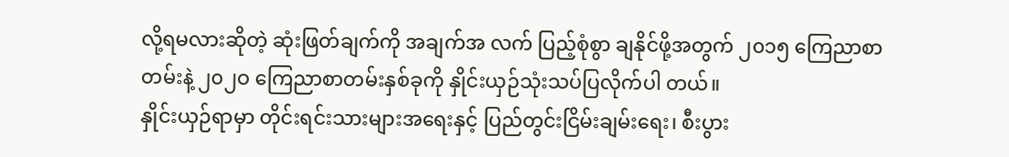လို့ရမလားဆိုတဲ့ ဆုံးဖြတ်ချက်ကို အချက်အ လက် ပြည့်စုံစွာ ချနိုင်ဖို့အတွက် ၂၀၁၅ ကြေညာစာတမ်းနဲ့ ၂၀၂ဝ ကြေညာစာတမ်းနှစ်ခုကို နှိုင်းယှဉ်သုံးသပ်ပြလိုက်ပါ တယ်။
နှိုင်းယှဉ်ရာမှာ တိုင်းရင်းသားများအရေးနှင့် ပြည်တွင်းငြိမ်းချမ်းရေး၊ စီးပွား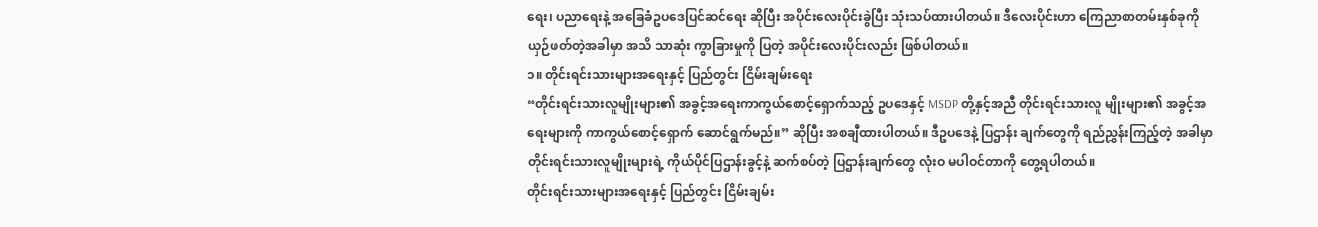ရေး၊ ပညာရေးနဲ့ အခြေခံဥပဒေပြင်ဆင်ရေး ဆိုပြီး အပိုင်းလေးပိုင်းခွဲပြီး သုံးသပ်ထားပါတယ်။ ဒီလေးပိုင်းဟာ ကြေညာစာတမ်းနှစ်ခုကို ယှဉ်ဖတ်တဲ့အခါမှာ အသိ သာဆုံး ကွာခြားမှုကို ပြတဲ့ အပိုင်းလေးပိုင်းလည်း ဖြစ်ပါတယ်။
၁။ တိုင်းရင်းသားများအရေးနှင့် ပြည်တွင်း ငြိမ်းချမ်းရေး
“တိုင်းရင်းသားလူမျိုးများ၏ အခွင့်အရေးကာကွယ်စောင့်ရှောက်သည့် ဥပဒေနှင့် MSDP တို့နှင့်အညီ တိုင်းရင်းသားလူ မျိုးများ၏ အခွင့်အရေးများကို ကာကွယ်စောင့်ရှောက် ဆောင်ရွက်မည်။” ဆိုပြီး အစချီထားပါတယ်။ ဒီဥပဒေနဲ့ ပြဌာန်း ချက်တွေကို ရည်ညွှန်းကြည့်တဲ့ အခါမှာ တိုင်းရင်းသားလူမျိုးများရဲ့ ကိုယ်ပိုင်ပြဌာန်းခွင့်နဲ့ ဆက်စပ်တဲ့ ပြဌာန်းချက်တွေ လုံးဝ မပါဝင်တာကို တွေ့ရပါတယ်။
တိုင်းရင်းသားများအရေးနှင့် ပြည်တွင်း ငြိမ်းချမ်း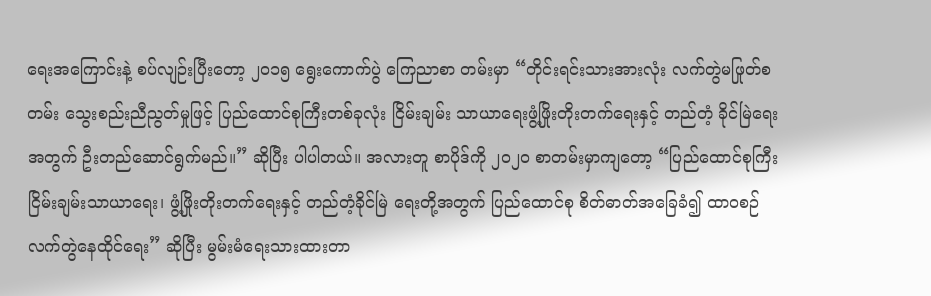ရေးအကြောင်းနဲ့ စပ်လျဉ်းပြီးတော့ ၂၀၁၅ ရွေးကောက်ပွဲ ကြေညာစာ တမ်းမှာ “တိုင်းရင်းသားအားလုံး လက်တွဲမဖြုတ်စတမ်း သွေးစည်းညီညွတ်မှုဖြင့် ပြည်ထောင်စုကြီးတစ်ခုလုံး ငြိမ်းချမ်း သာယာရေးဖွံ့ဖြိုးတိုးတက်ရေးနှင့် တည်တံ့ ခိုင်မြဲရေးအတွက် ဦးတည်ဆောင်ရွက်မည်။” ဆိုပြီး ပါပါတယ်။ အလားတူ စာပိုဒ်ကို ၂၀၂ဝ စာတမ်းမှာကျတော့ “ပြည်ထောင်စုကြီး ငြိမ်းချမ်းသာယာရေး၊ ဖွံ့ဖြိုးတိုးတက်ရေးနှင့် တည်တံ့ခိုင်မြဲ ရေးတို့အတွက် ပြည်ထောင်စု စိတ်ဓာတ်အခြေခံ၍ ထာဝစဉ် လက်တွဲနေထိုင်ရေး” ဆိုပြီး မွမ်းမံရေးသားထားတာ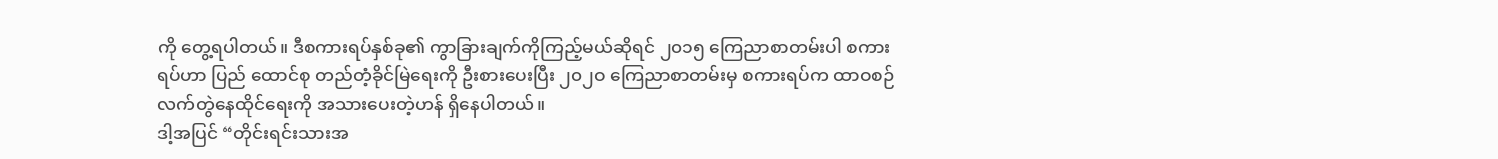ကို တွေ့ရပါတယ်။ ဒီစကားရပ်နှစ်ခု၏ ကွာခြားချက်ကိုကြည့်မယ်ဆိုရင် ၂၀၁၅ ကြေညာစာတမ်းပါ စကားရပ်ဟာ ပြည် ထောင်စု တည်တံ့ခိုင်မြဲရေးကို ဦးစားပေးပြီး ၂၀၂ဝ ကြေညာစာတမ်းမှ စကားရပ်က ထာဝစဉ် လက်တွဲနေထိုင်ရေးကို အသားပေးတဲ့ဟန် ရှိနေပါတယ်။
ဒါ့အပြင် “တိုင်းရင်းသားအ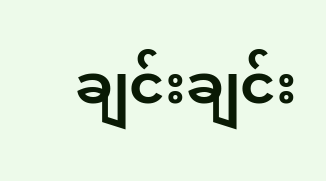ချင်းချင်း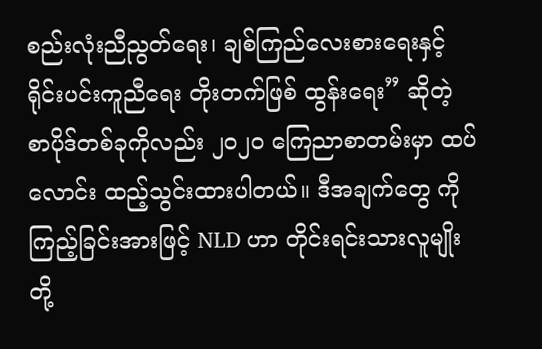စည်းလုံးညီညွတ်ရေး၊ ချစ်ကြည်လေးစားရေးနှင့် ရိုင်းပင်းကူညီရေး တိုးတက်ဖြစ် ထွန်းရေး” ဆိုတဲ့ စာပိုဒ်တစ်ခုကိုလည်း ၂၀၂ဝ ကြေညာစာတမ်းမှာ ထပ်လောင်း ထည့်သွင်းထားပါတယ်။ ဒီအချက်တွေ ကိုကြည့်ခြင်းအားဖြင့် NLD ဟာ တိုင်းရင်းသားလူမျိုးတို့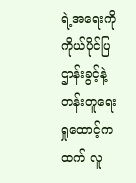ရဲ့အရေးကို ကိုယ်ပိုင်ပြဌာန်းခွင့်နဲ့ တန်းတူရေးရှုထောင့်က ထက် လူ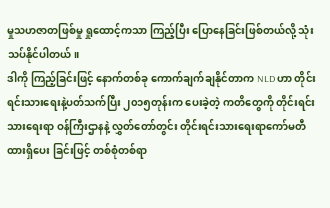မှုသဟဇာတဖြစ်မှု ရှုထောင့်ကသာ ကြည့်ပြီး ပြောနေခြင်းဖြစ်တယ်လို့ သုံးသပ်နိုင်ပါတယ်။
ဒါကို ကြည့်ခြင်းဖြင့် နောက်တစ်ခု ကောက်ချက်ချနိုင်တာက NLD ဟာ တိုင်းရင်းသားရေးနဲ့ပတ်သက်ပြီး ၂၀၁၅တုန်းက ပေးခဲ့တဲ့ ကတိတွေကို တိုင်းရင်းသားရေးရာ ဝန်ကြီးဌာနနဲ့ လွှတ်တော်တွင်း တိုင်းရင်းသားရေးရာကော်မတီ ထားရှိပေး ခြင်းဖြင့် တစ်စုံတစ်ရာ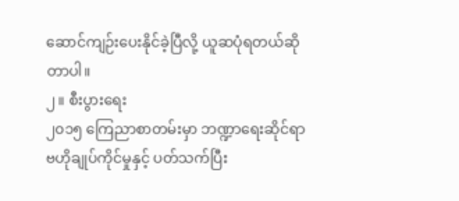ဆောင်ကျဉ်းပေးနိုင်ခဲ့ပြီလို့ ယူဆပုံရတယ်ဆိုတာပါ။
၂။ စီးပွားရေး
၂၀၁၅ ကြေညာစာတမ်းမှာ ဘဏ္ဍာရေးဆိုင်ရာ ဗဟိုချုပ်ကိုင်မှုနှင့် ပတ်သက်ပြီး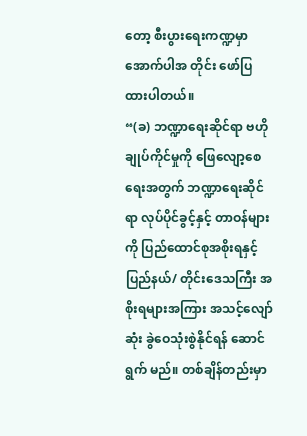တော့ စီးပွားရေးကဏ္ဍမှာ အောက်ပါအ တိုင်း ဖော်ပြထားပါတယ်။
“(ခ) ဘဏ္ဍာရေးဆိုင်ရာ ဗဟိုချုပ်ကိုင်မှုကို ဖြေလျော့စေရေးအတွက် ဘဏ္ဍာရေးဆိုင်ရာ လုပ်ပိုင်ခွင့်နှင့် တာဝန်များကို ပြည်ထောင်စုအစိုးရနှင့် ပြည်နယ်/ တိုင်းဒေသကြီး အစိုးရများအကြား အသင့်လျော်ဆုံး ခွဲဝေသုံးစွဲနိုင်ရန် ဆောင်ရွက် မည်။ တစ်ချိန်တည်းမှာ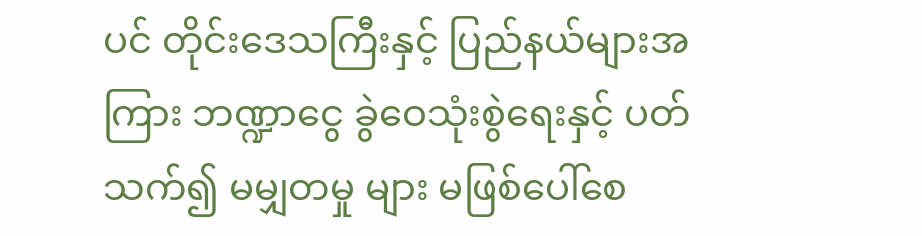ပင် တိုင်းဒေသကြီးနှင့် ပြည်နယ်များအကြား ဘဏ္ဍာငွေ ခွဲဝေသုံးစွဲရေးနှင့် ပတ်သက်၍ မမျှတမှု များ မဖြစ်ပေါ်စေ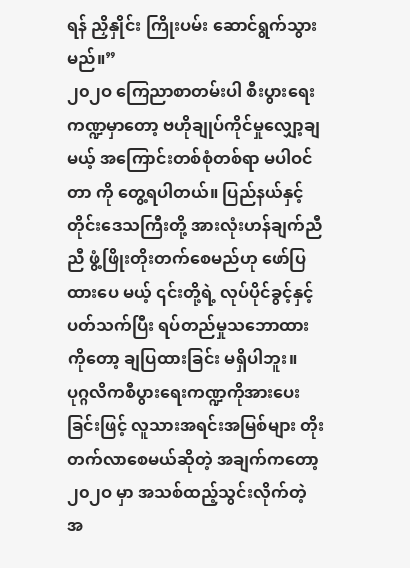ရန် ညှိနှိုင်း ကြိုးပမ်း ဆောင်ရွက်သွားမည်။”
၂၀၂ဝ ကြေညာစာတမ်းပါ စီးပွားရေးကဏ္ဍမှာတော့ ဗဟိုချုပ်ကိုင်မှုလျှော့ချမယ့် အကြောင်းတစ်စုံတစ်ရာ မပါဝင်တာ ကို တွေ့ရပါတယ်။ ပြည်နယ်နှင့် တိုင်းဒေသကြီးတို့ အားလုံးဟန်ချက်ညီညီ ဖွံ့ဖြိုးတိုးတက်စေမည်ဟု ဖော်ပြထားပေ မယ့် ၎င်းတို့ရဲ့ လုပ်ပိုင်ခွင့်နှင့်ပတ်သက်ပြီး ရပ်တည်မှုသဘောထားကိုတော့ ချပြထားခြင်း မရှိပါဘူး။
ပုဂ္ဂလိကစီပွားရေးကဏ္ဍကိုအားပေးခြင်းဖြင့် လူသားအရင်းအမြစ်များ တိုးတက်လာစေမယ်ဆိုတဲ့ အချက်ကတော့ ၂၀၂ဝ မှာ အသစ်ထည့်သွင်းလိုက်တဲ့ အ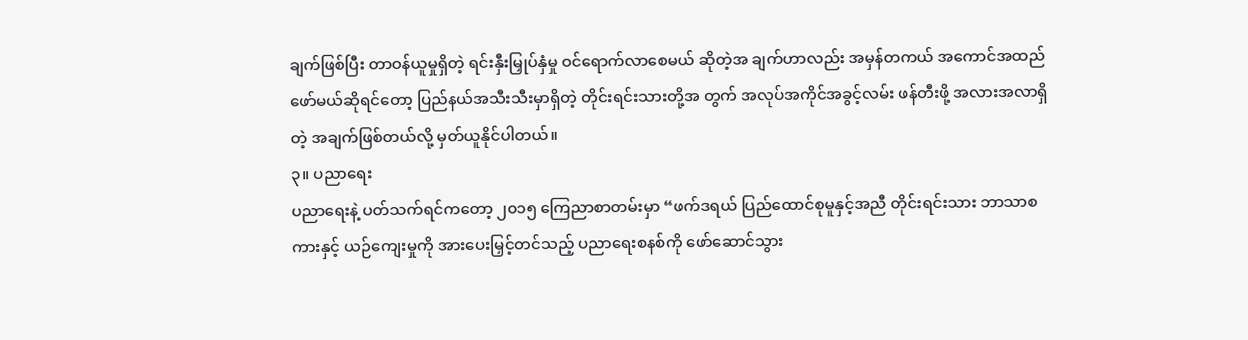ချက်ဖြစ်ပြီး တာဝန်ယူမှုရှိတဲ့ ရင်းနှီးမြှုပ်နှံမှု ဝင်ရောက်လာစေမယ် ဆိုတဲ့အ ချက်ဟာလည်း အမှန်တကယ် အကောင်အထည်ဖော်မယ်ဆိုရင်တော့ ပြည်နယ်အသီးသီးမှာရှိတဲ့ တိုင်းရင်းသားတို့အ တွက် အလုပ်အကိုင်အခွင့်လမ်း ဖန်တီးဖို့ အလားအလာရှိတဲ့ အချက်ဖြစ်တယ်လို့ မှတ်ယူနိုင်ပါတယ်။
၃။ ပညာရေး
ပညာရေးနဲ့ ပတ်သက်ရင်ကတော့ ၂၀၁၅ ကြေညာစာတမ်းမှာ “ဖက်ဒရယ် ပြည်ထောင်စုမူနှင့်အညီ တိုင်းရင်းသား ဘာသာစကားနှင့် ယဉ်ကျေးမှုကို အားပေးမြှင့်တင်သည့် ပညာရေးစနစ်ကို ဖော်ဆောင်သွား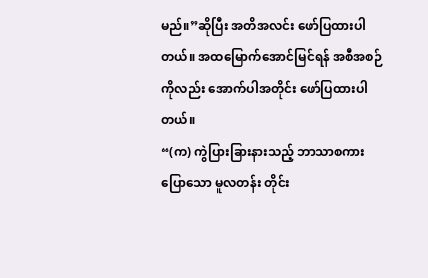မည်။”ဆိုပြီး အတိအလင်း ဖော်ပြထားပါတယ်။ အထမြောက်အောင်မြင်ရန် အစီအစဉ်ကိုလည်း အောက်ပါအတိုင်း ဖော်ပြထားပါတယ်။
“(က) ကွဲပြားခြားနားသည့် ဘာသာစကားပြောသော မူလတန်း တိုင်း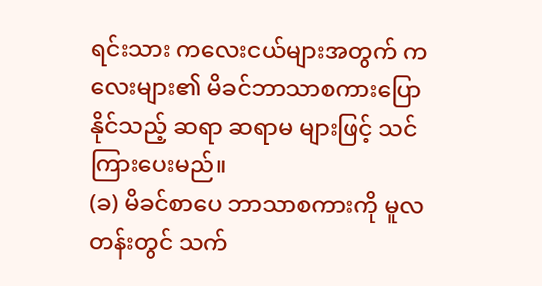ရင်းသား ကလေးငယ်များအတွက် ကလေးများ၏ မိခင်ဘာသာစကားပြောနိုင်သည့် ဆရာ ဆရာမ များဖြင့် သင်ကြားပေးမည်။
(ခ) မိခင်စာပေ ဘာသာစကားကို မူလတန်းတွင် သက်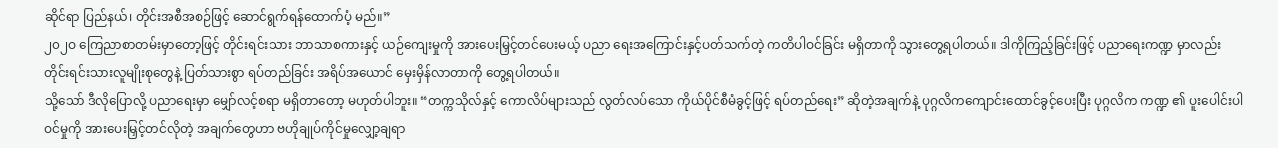ဆိုင်ရာ ပြည်နယ်၊ တိုင်းအစီအစဉ်ဖြင့် ဆောင်ရွက်ရန်ထောက်ပံ့ မည်။”
၂၀၂ဝ ကြေညာစာတမ်းမှာတော့ဖြင့် တိုင်းရင်းသား ဘာသာစကားနှင့် ယဉ်ကျေးမှုကို အားပေးမြှင့်တင်ပေးမယ့် ပညာ ရေးအကြောင်းနှင့်ပတ်သက်တဲ့ ကတိပါဝင်ခြင်း မရှိတာကို သွားတွေ့ရပါတယ်။ ဒါကိုကြည့်ခြင်းဖြင့် ပညာရေးကဏ္ဍ မှာလည်း တိုင်းရင်းသားလူမျိုးစုတွေနဲ့ ပြတ်သားစွာ ရပ်တည်ခြင်း အရိပ်အယောင် မှေးမှိန်လာတာကို တွေ့ရပါတယ်။
သို့သော် ဒီလိုပြောလို့ ပညာရေးမှာ မျှော်လင့်စရာ မရှိတာတော့ မဟုတ်ပါဘူး။ “တက္ကသိုလ်နှင့် ကောလိပ်များသည် လွတ်လပ်သော ကိုယ်ပိုင်စီမံခွင့်ဖြင့် ရပ်တည်ရေး” ဆိုတဲ့အချက်နဲ့ ပုဂ္ဂလိကကျောင်းထောင်ခွင့်ပေးပြီး ပုဂ္ဂလိက ကဏ္ဍ ၏ ပူးပေါင်းပါဝင်မှုကို အားပေးမြှင့်တင်လိုတဲ့ အချက်တွေဟာ ဗဟိုချုပ်ကိုင်မှုလျှော့ချရာ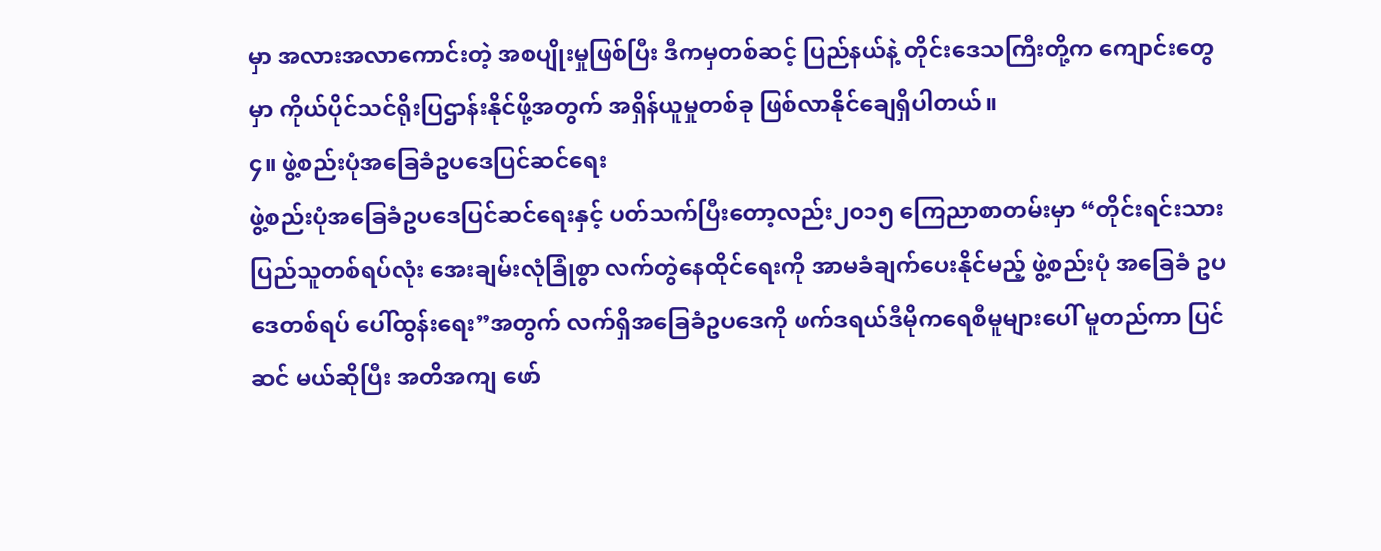မှာ အလားအလာကောင်းတဲ့ အစပျိုးမှုဖြစ်ပြီး ဒီကမှတစ်ဆင့် ပြည်နယ်နဲ့ တိုင်းဒေသကြီးတို့က ကျောင်းတွေမှာ ကိုယ်ပိုင်သင်ရိုးပြဌာန်းနိုင်ဖို့အတွက် အရှိန်ယူမှုတစ်ခု ဖြစ်လာနိုင်ချေရှိပါတယ်။
၄။ ဖွဲ့စည်းပုံအခြေခံဥပဒေပြင်ဆင်ရေး
ဖွဲ့စည်းပုံအခြေခံဥပဒေပြင်ဆင်ရေးနှင့် ပတ်သက်ပြီးတော့လည်း၂၀၁၅ ကြေညာစာတမ်းမှာ “တိုင်းရင်းသားပြည်သူတစ်ရပ်လုံး အေးချမ်းလုံခြုံစွာ လက်တွဲနေထိုင်ရေးကို အာမခံချက်ပေးနိုင်မည့် ဖွဲ့စည်းပုံ အခြေခံ ဥပဒေတစ်ရပ် ပေါ်ထွန်းရေး”အတွက် လက်ရှိအခြေခံဥပဒေကို ဖက်ဒရယ်ဒီမိုကရေစီမူများပေါ် မူတည်ကာ ပြင်ဆင် မယ်ဆိုပြီး အတိအကျ ဖော်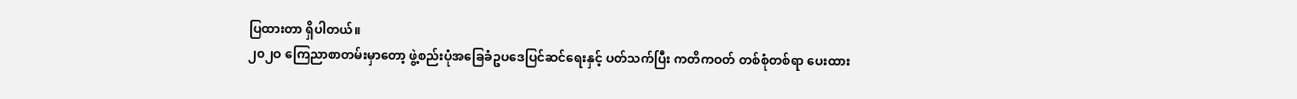ပြထားတာ ရှိပါတယ်။
၂၀၂ဝ ကြေညာစာတမ်းမှာတော့ ဖွဲ့စည်းပုံအခြေခံဥပဒေပြင်ဆင်ရေးနှင့် ပတ်သက်ပြီး ကတိကဝတ် တစ်စုံတစ်ရာ ပေးထား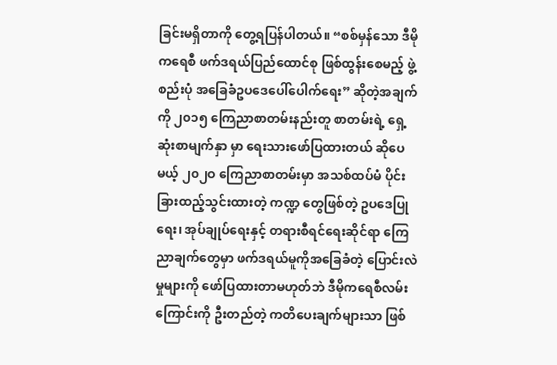ခြင်းမရှိတာကို တွေ့ရပြန်ပါတယ်။ “စစ်မှန်သော ဒီမိုကရေစီ ဖက်ဒရယ်ပြည်ထောင်စု ဖြစ်ထွန်းစေမည့် ဖွဲ့စည်းပုံ အခြေခံဥပဒေပေါ်ပေါက်ရေး” ဆိုတဲ့အချက်ကို ၂၀၁၅ ကြေညာစာတမ်းနည်းတူ စာတမ်းရဲ့ ရှေ့ဆုံးစာမျက်နှာ မှာ ရေးသားဖော်ပြထားတယ် ဆိုပေမယ့် ၂၀၂ဝ ကြေညာစာတမ်းမှာ အသစ်ထပ်မံ ပိုင်းခြားထည့်သွင်းထားတဲ့ ကဏ္ဍ တွေဖြစ်တဲ့ ဥပဒေပြုရေး၊ အုပ်ချုပ်ရေးနှင့် တရားစီရင်ရေးဆိုင်ရာ ကြေညာချက်တွေမှာ ဖက်ဒရယ်မူကိုအခြေခံတဲ့ ပြောင်းလဲမှုများကို ဖော်ပြထားတာမဟုတ်ဘဲ ဒီမိုကရေစီလမ်းကြောင်းကို ဦးတည်တဲ့ ကတိပေးချက်များသာ ဖြစ်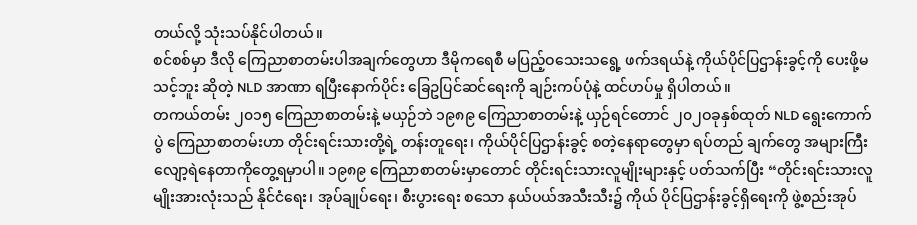တယ်လို့ သုံးသပ်နိုင်ပါတယ်။
စင်စစ်မှာ ဒီလို ကြေညာစာတမ်းပါအချက်တွေဟာ ဒီမိုကရေစီ မပြည့်ဝသေးသရွေ့ ဖက်ဒရယ်နဲ့ ကိုယ်ပိုင်ပြဌာန်းခွင့်ကို ပေးဖို့မသင့်ဘူး ဆိုတဲ့ NLD အာဏာ ရပြီးနောက်ပိုင်း ခြေဥပြင်ဆင်ရေးကို ချဉ်းကပ်ပုံနဲ့ ထင်ဟပ်မှု ရှိပါတယ်။
တကယ်တမ်း ၂၀၁၅ ကြေညာစာတမ်းနဲ့ မယှဉ်ဘဲ ၁၉၈၉ ကြေညာစာတမ်းနဲ့ ယှဉ်ရင်တောင် ၂၀၂ဝခုနှစ်ထုတ် NLD ရွေးကောက်ပွဲ ကြေညာစာတမ်းဟာ တိုင်းရင်းသားတို့ရဲ့ တန်းတူရေး၊ ကိုယ်ပိုင်ပြဌာန်းခွင့် စတဲ့နေရာတွေမှာ ရပ်တည် ချက်တွေ အများကြီး လျော့ရဲနေတာကိုတွေ့ရမှာပါ။ ၁၉၈၉ ကြေညာစာတမ်းမှာတောင် တိုင်းရင်းသားလူမျိုးများနှင့် ပတ်သက်ပြီး “တိုင်းရင်းသားလူမျိုးအားလုံးသည် နိုင်ငံရေး၊ အုပ်ချုပ်ရေး၊ စီးပွားရေး စသော နယ်ပယ်အသီးသီး၌ ကိုယ် ပိုင်ပြဌာန်းခွင့်ရှိရေးကို ဖွဲ့စည်းအုပ်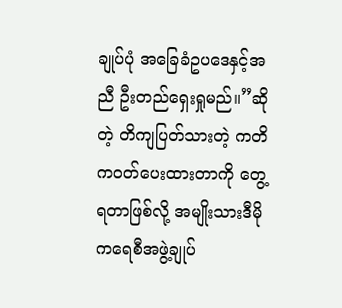ချုပ်ပုံ အခြေခံဥပဒေနှင့်အညီ ဦးတည်ရှေးရှုမည်။”ဆိုတဲ့ တိကျပြတ်သားတဲ့ ကတိ ကဝတ်ပေးထားတာကို တွေ့ရတာဖြစ်လို့ အမျိုးသားဒီမိုကရေစီအဖွဲ့ချုပ်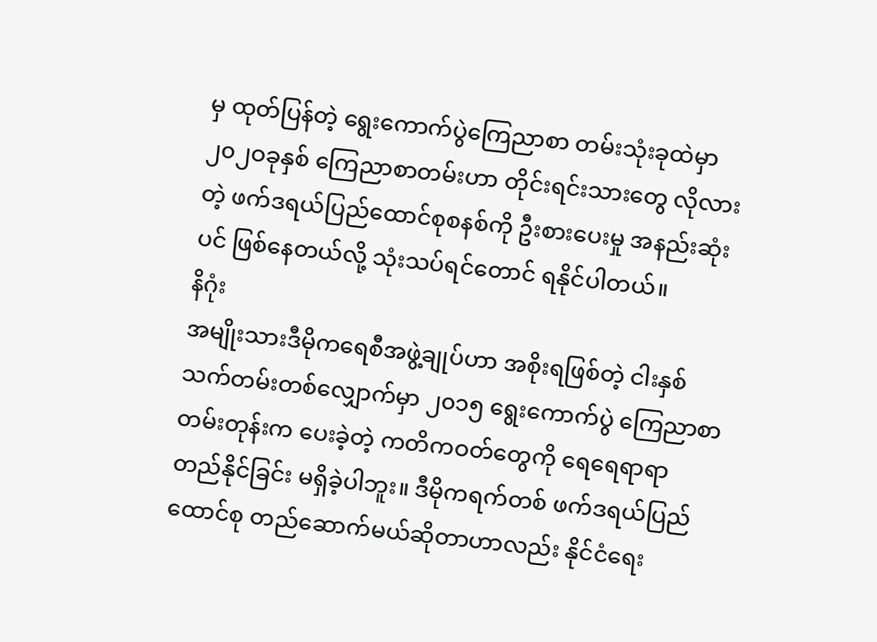မှ ထုတ်ပြန်တဲ့ ရွေးကောက်ပွဲကြေညာစာ တမ်းသုံးခုထဲမှာ ၂၀၂ဝခုနှစ် ကြေညာစာတမ်းဟာ တိုင်းရင်းသားတွေ လိုလားတဲ့ ဖက်ဒရယ်ပြည်ထောင်စုစနစ်ကို ဦးစားပေးမှု အနည်းဆုံးပင် ဖြစ်နေတယ်လို့ သုံးသပ်ရင်တောင် ရနိုင်ပါတယ်။
နိဂုံး
အမျိုးသားဒီမိုကရေစီအဖွဲ့ချုပ်ဟာ အစိုးရဖြစ်တဲ့ ငါးနှစ်သက်တမ်းတစ်လျှောက်မှာ ၂၀၁၅ ရွေးကောက်ပွဲ ကြေညာစာ တမ်းတုန်းက ပေးခဲ့တဲ့ ကတိကဝတ်တွေကို ရေရေရာရာ တည်နိုင်ခြင်း မရှိခဲ့ပါဘူး။ ဒီမိုကရက်တစ် ဖက်ဒရယ်ပြည် ထောင်စု တည်ဆောက်မယ်ဆိုတာဟာလည်း နိုင်ငံရေး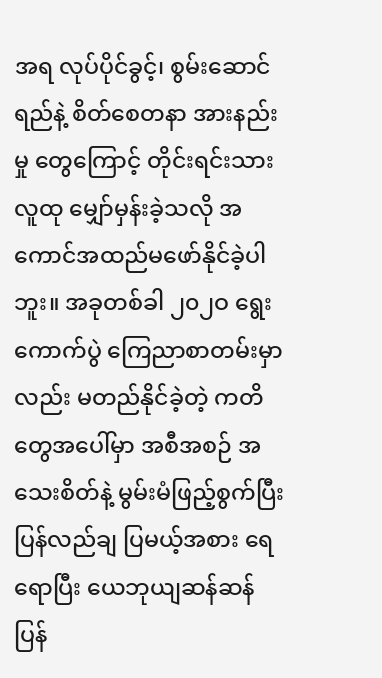အရ လုပ်ပိုင်ခွင့်၊ စွမ်းဆောင်ရည်နဲ့ စိတ်စေတနာ အားနည်းမှု တွေကြောင့် တိုင်းရင်းသားလူထု မျှော်မှန်းခဲ့သလို အကောင်အထည်မဖော်နိုင်ခဲ့ပါဘူး။ အခုတစ်ခါ ၂၀၂ဝ ရွေးကောက်ပွဲ ကြေညာစာတမ်းမှာလည်း မတည်နိုင်ခဲ့တဲ့ ကတိတွေအပေါ်မှာ အစီအစဉ် အသေးစိတ်နဲ့ မွမ်းမံဖြည့်စွက်ပြီး ပြန်လည်ချ ပြမယ့်အစား ရေရောပြီး ယေဘုယျဆန်ဆန် ပြန်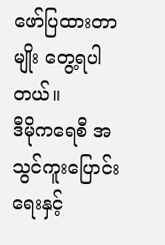ဖော်ပြထားတာမျိုး တွေ့ရပါတယ်။
ဒီမိုကရေစီ အသွင်ကူးပြောင်းရေးနှင့်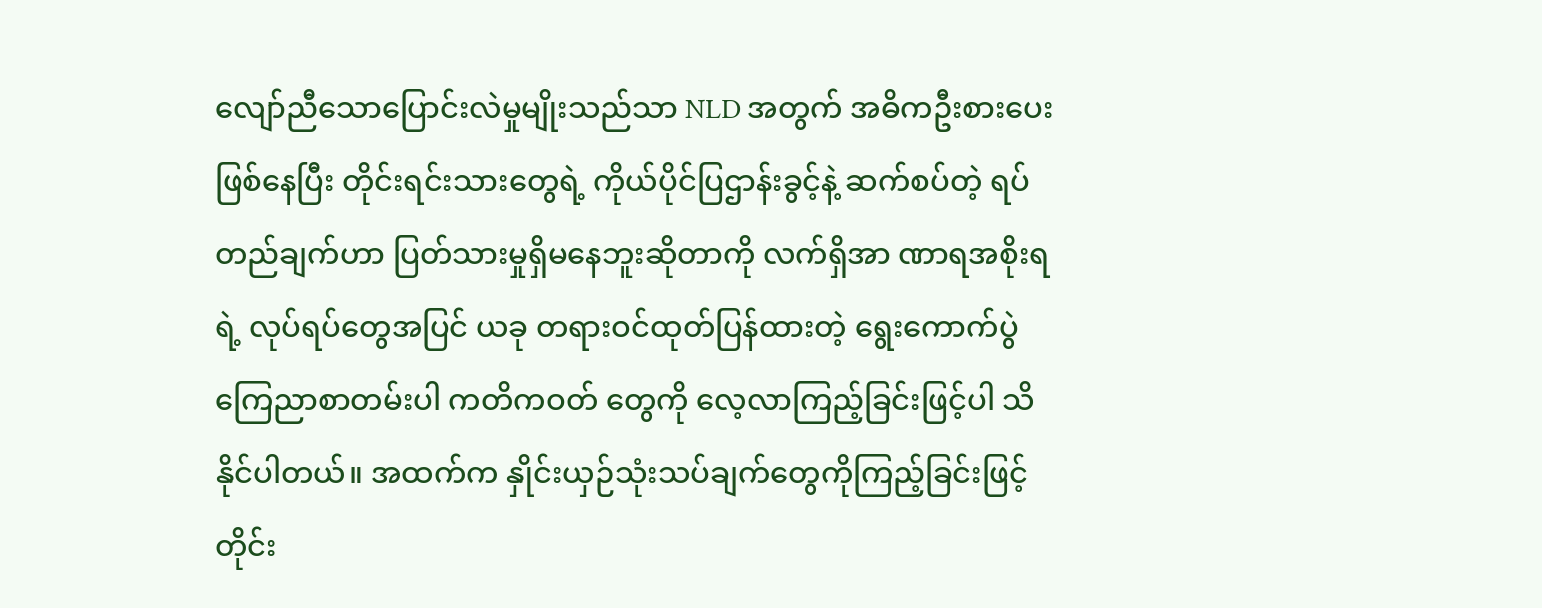လျော်ညီသောပြောင်းလဲမှုမျိုးသည်သာ NLD အတွက် အဓိကဦးစားပေးဖြစ်နေပြီး တိုင်းရင်းသားတွေရဲ့ ကိုယ်ပိုင်ပြဌာန်းခွင့်နဲ့ ဆက်စပ်တဲ့ ရပ်တည်ချက်ဟာ ပြတ်သားမှုရှိမနေဘူးဆိုတာကို လက်ရှိအာ ဏာရအစိုးရရဲ့ လုပ်ရပ်တွေအပြင် ယခု တရားဝင်ထုတ်ပြန်ထားတဲ့ ရွေးကောက်ပွဲ ကြေညာစာတမ်းပါ ကတိကဝတ် တွေကို လေ့လာကြည့်ခြင်းဖြင့်ပါ သိနိုင်ပါတယ်။ အထက်က နှိုင်းယှဉ်သုံးသပ်ချက်တွေကိုကြည့်ခြင်းဖြင့် တိုင်း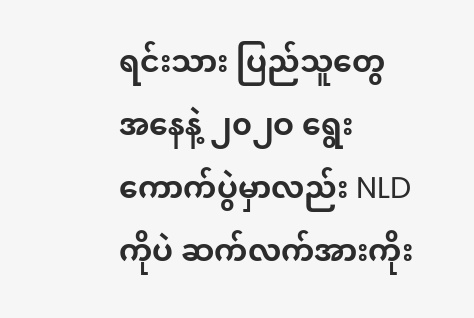ရင်းသား ပြည်သူတွေအနေနဲ့ ၂၀၂ဝ ရွေးကောက်ပွဲမှာလည်း NLD ကိုပဲ ဆက်လက်အားကိုး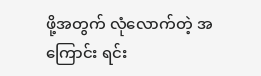ဖို့အတွက် လုံလောက်တဲ့ အကြောင်း ရင်း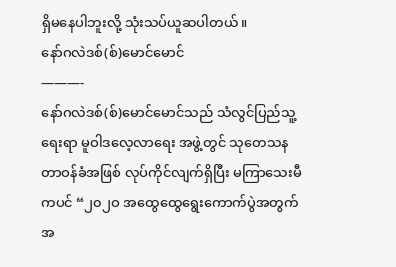ရှိမနေပါဘူးလို့ သုံးသပ်ယူဆပါတယ်။
နော်ဂလဲဒစ်(စ်)မောင်မောင်
———-
နော်ဂလဲဒစ်(စ်)မောင်မောင်သည် သံလွင်ပြည်သူ့ရေးရာ မူဝါဒလေ့လာရေး အဖွဲ့တွင် သုတေသနတာဝန်ခံအဖြစ် လုပ်ကိုင်လျက်ရှိပြီး မကြာသေးမီကပင် “၂၀၂ဝ အထွေထွေရွေးကောက်ပွဲအတွက်အ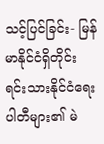သင့်ပြင်ခြင်း- မြန်မာနိုင်ငံရှိတိုင်းရင်းသားနိုင်ငံရေးပါတီများ၏ မဲ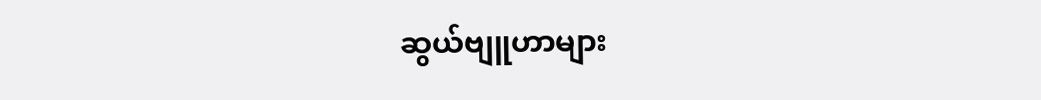ဆွယ်ဗျူဟာများ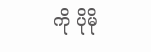ကို ပိုမို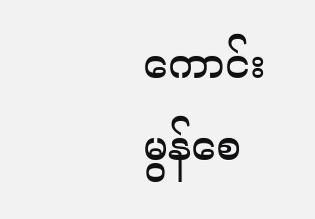ကောင်းမွန်စေ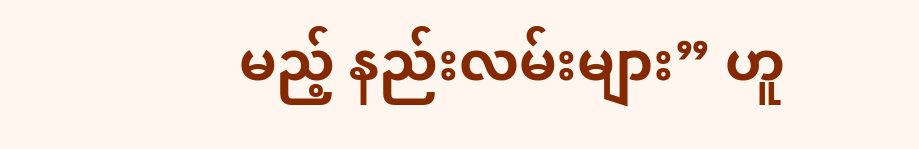မည့် နည်းလမ်းများ” ဟူ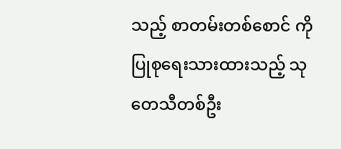သည့် စာတမ်းတစ်စောင် ကို ပြုစုရေးသားထားသည့် သုတေသီတစ်ဦး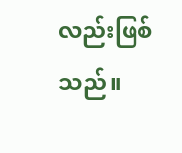လည်းဖြစ်သည်။